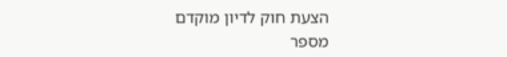הצעת חוק לדיון מוקדם
מספר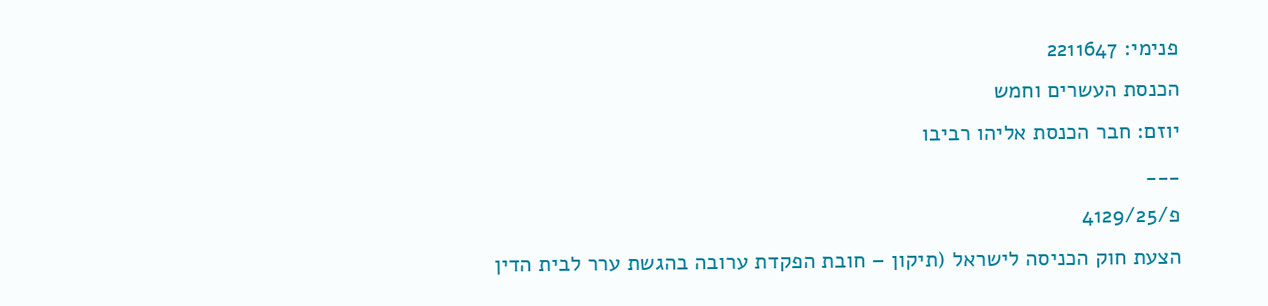פנימי: 2211647
הכנסת העשרים וחמש
יוזם: חבר הכנסת אליהו רביבו
___
פ/4129/25
הצעת חוק הכניסה לישראל (תיקון – חובת הפקדת ערובה בהגשת ערר לבית הדין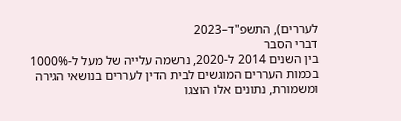לעררים), התשפ"ד–2023
דברי הסבר
בין השנים 2014 ל-2020, נרשמה עלייה של מעל ל-1000% בכמות העררים המוגשים לבית הדין לעררים בנושאי הגירה ומשמורת, נתונים אלו הוצגו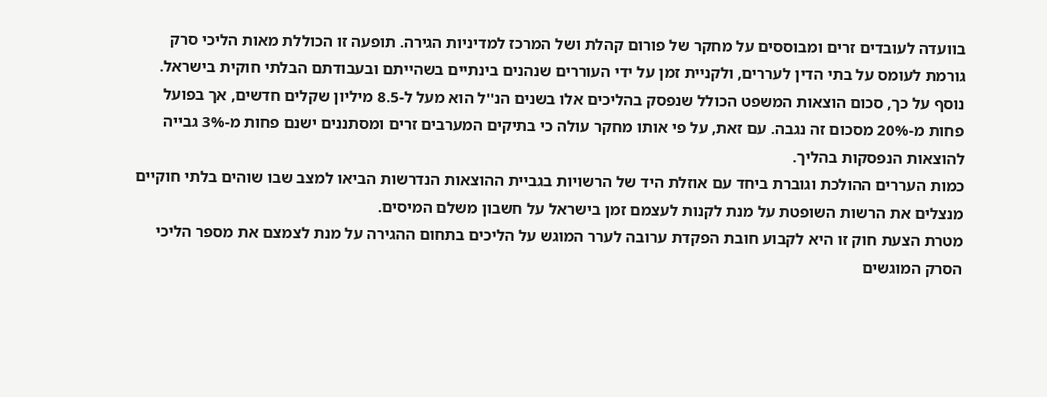בוועדה לעובדים זרים ומבוססים על מחקר של פורום קהלת ושל המרכז למדיניות הגירה. תופעה זו הכוללת מאות הליכי סרק גורמת לעומס על בתי הדין לעררים, ולקניית זמן על ידי העוררים שנהנים בינתיים בשהייתם ובעבודתם הבלתי חוקית בישראל. נוסף על כך, סכום הוצאות המשפט הכולל שנפסק בהליכים אלו בשנים הנ''ל הוא מעל ל-8.5 מיליון שקלים חדשים, אך בפועל פחות מ-20% מסכום זה נגבה. עם זאת, על פי אותו מחקר עולה כי בתיקים המערבים זרים ומסתננים ישנם פחות מ-3% גבייה להוצאות הנפסקות בהליך.
כמות העררים ההולכת וגוברת ביחד עם אוזלת היד של הרשויות בגביית ההוצאות הנדרשות הביאו למצב שבו שוהים בלתי חוקיים מנצלים את הרשות השופטת על מנת לקנות לעצמם זמן בישראל על חשבון משלם המיסים.
מטרת הצעת חוק זו היא לקבוע חובת הפקדת ערובה לערר המוגש על הליכים בתחום ההגירה על מנת לצמצם את מספר הליכי הסרק המוגשים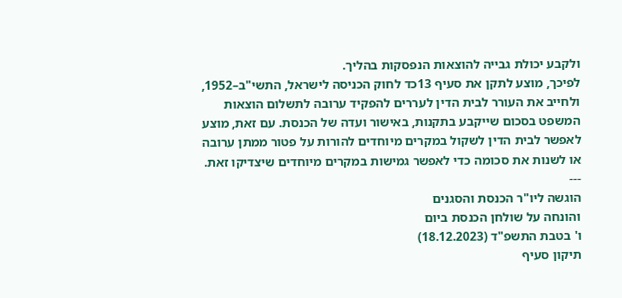ולקבע יכולת גבייה להוצאות הנפסקות בהליך.
לפיכך, מוצע לתקן את סעיף 13כד לחוק הכניסה לישראל, התשי"ב–1952, ולחייב את העורר לבית הדין לעררים להפקיד ערובה לתשלום הוצאות המשפט בסכום שייקבע בתקנות, באישור ועדה של הכנסת. עם זאת, מוצע לאפשר לבית הדין לשקול במקרים מיוחדים להורות על פטור ממתן ערובה או לשנות את סכומה כדי לאפשר גמישות במקרים מיוחדים שיצדיקו זאת.
---
הוגשה ליו"ר הכנסת והסגנים
והונחה על שולחן הכנסת ביום
ו' בטבת התשפ"ד (18.12.2023)
תיקון סעיף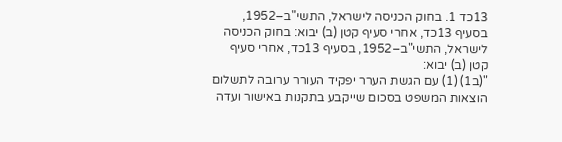13כד 1. בחוק הכניסה לישראל, התשי"ב–1952, בסעיף 13כד, אחרי סעיף קטן (ב) יבוא: בחוק הכניסה לישראל, התשי"ב–1952, בסעיף 13כד, אחרי סעיף קטן (ב) יבוא:
"(ב1) (1) עם הגשת הערר יפקיד העורר ערובה לתשלום הוצאות המשפט בסכום שייקבע בתקנות באישור ועדה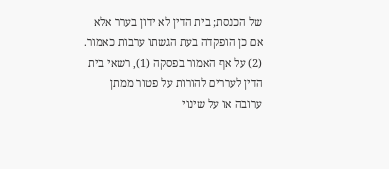של הכנסת; בית הדין לא ידון בערר אלא אם כן הופקדה בעת הגשתו ערבות כאמור.
(2) על אף האמור בפסקה (1), רשאי בית הדין לעררים להורות על פטור ממתן ערובה או על שינוי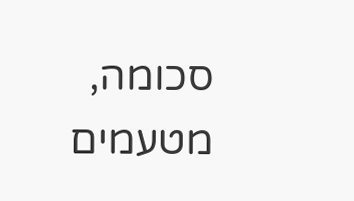סכומה, מטעמים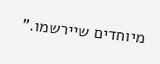מיוחדים שיירשמו."